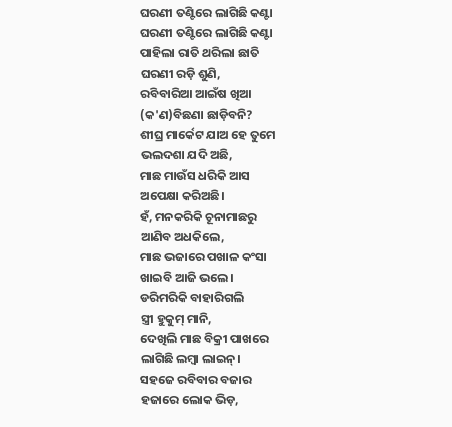ଘରଣୀ ତଣ୍ଟିରେ ଲାଗିଛି କଣ୍ଟା
ଘରଣୀ ତଣ୍ଟିରେ ଲାଗିଛି କଣ୍ଟା
ପାହିଲା ରାତି ଥରିଲା ଛାତି
ଘରଣୀ ରଡ଼ି ଶୁଣି,
ରବିବାରିଆ ଆଇଁଷ ଖିଆ
(କ'ଣ)ବିଛଣା ଛାଡ଼ିବନି?
ଶୀଘ୍ର ମାର୍କେଟ ଯାଅ ହେ ତୁମେ
ଭଲଦଶା ଯଦି ଅଛି,
ମାଛ ମାଉଁସ ଧରିକି ଆସ
ଅପେକ୍ଷା କରିଅଛି।
ହଁ, ମନକରିକି ଚୂନାମାଛରୁ
ଆଣିବ ଅଧକିଲେ,
ମାଛ ଭଜାରେ ପଖାଳ କଂସା
ଖାଇବି ଆଜି ଭଲେ।
ଡରିମରିକି ବାହାରିଗଲି
ସ୍ତ୍ରୀ ହୁକୁମ୍ ମାନି,
ଦେଖିଲି ମାଛ ବିକ୍ରୀ ପାଖରେ
ଲାଗିଛି ଲମ୍ବା ଲାଇନ୍।
ସହଜେ ରବିବାର ବଜାର
ହଜାରେ ଲୋକ ଭିଡ଼,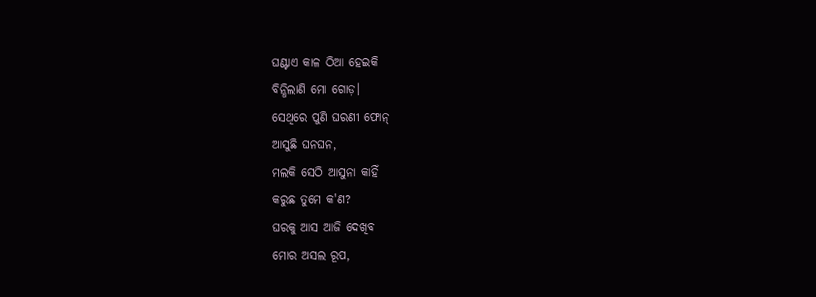ଘଣ୍ଟାଏ କାଳ ଠିଆ ହେଇକି
ବିନ୍ଧିଲାଣି ମୋ ଗୋଡ଼।
ସେଥିରେ ପୁଣି ଘରଣୀ ଫୋନ୍
ଆସୁଛି ଘନଘନ,
ମଲକି ସେଠି ଆସୁନା କାହିଁ
କରୁଛ ତୁମେ କ'ଣ?
ଘରକୁ ଆସ ଆଜି ଦେଖିବ
ମୋର ଅସଲ ରୂପ,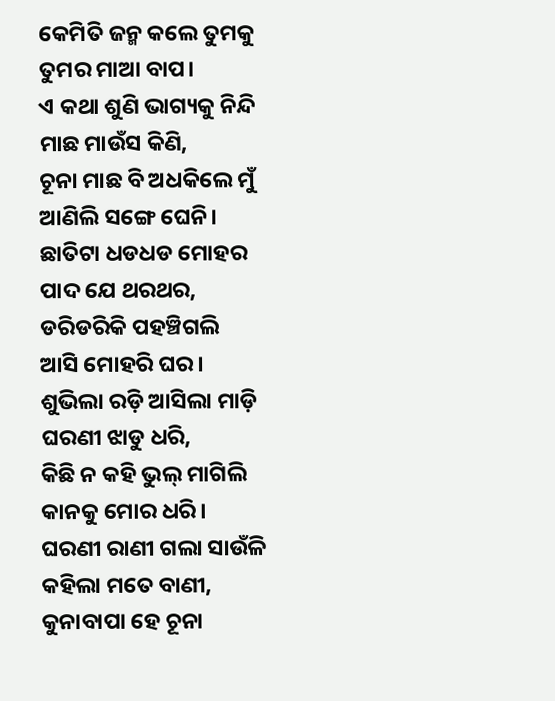କେମିତି ଜନ୍ମ କଲେ ତୁମକୁ
ତୁମର ମାଆ ବାପ।
ଏ କଥା ଶୁଣି ଭାଗ୍ୟକୁ ନିନ୍ଦି
ମାଛ ମାଉଁସ କିଣି,
ଚୂନା ମାଛ ବି ଅଧକିଲେ ମୁଁ
ଆଣିଲି ସଙ୍ଗେ ଘେନି।
ଛାତିଟା ଧଡଧଡ ମୋହର
ପାଦ ଯେ ଥରଥର,
ଡରିଡରିକି ପହଞ୍ଚିଗଲି
ଆସି ମୋହରି ଘର।
ଶୁଭିଲା ରଡ଼ି ଆସିଲା ମାଡ଼ି
ଘରଣୀ ଝାଡୁ ଧରି,
କିଛି ନ କହି ଭୁଲ୍ ମାଗିଲି
କାନକୁ ମୋର ଧରି।
ଘରଣୀ ରାଣୀ ଗଲା ସାଉଁଳି
କହିଲା ମତେ ବାଣୀ,
କୁନାବାପା ହେ ଚୂନା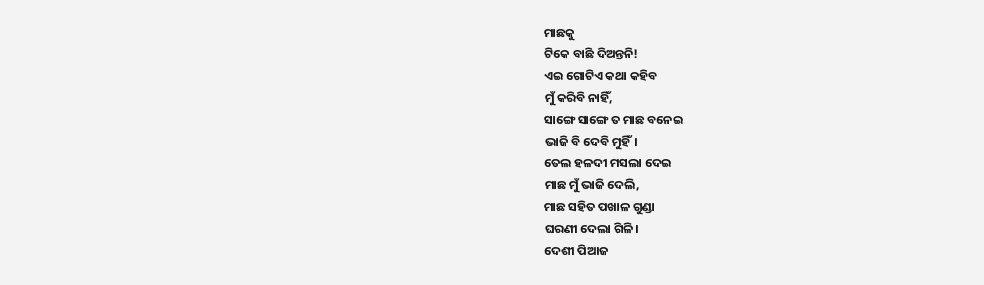ମାଛକୁ
ଟିକେ ବାଛି ଦିଅନ୍ତନି!
ଏଇ ଗୋଟିଏ କଥା କହିବ
ମୁଁ କରିବି ନାହିଁ,
ସାଙ୍ଗେ ସାଙ୍ଗେ ତ ମାଛ ବନେଇ
ଭାଜି ବି ଦେବି ମୁହିଁ।
ତେଲ ହଳଦୀ ମସଲା ଦେଇ
ମାଛ ମୁଁ ଭାଜି ଦେଲି,
ମାଛ ସହିତ ପଖାଳ ଗୁଣ୍ଡା
ଘରଣୀ ଦେଲା ଗିଳି।
ଦେଶୀ ପିଆଜ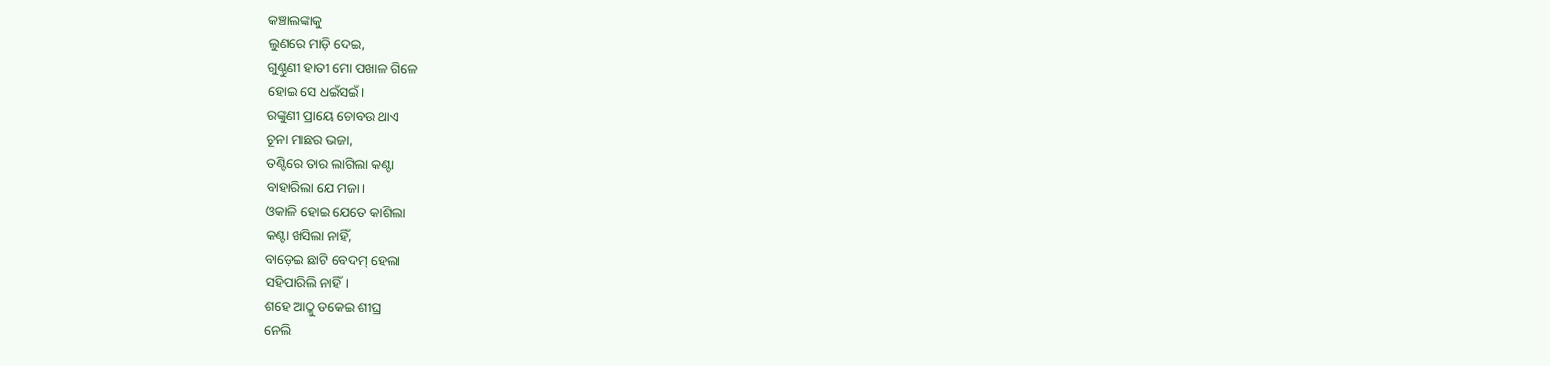କଞ୍ଚାଲଙ୍କାକୁ
ଲୁଣରେ ମାଡ଼ି ଦେଇ,
ଗୁଣ୍ଠୁଣୀ ହାତୀ ମୋ ପଖାଳ ଗିଳେ
ହୋଇ ସେ ଧଇଁସଇଁ।
ରଙ୍କୁଣୀ ପ୍ରାୟେ ଚୋବଉ ଥାଏ
ଚୂନା ମାଛର ଭଜା,
ତଣ୍ଟିରେ ତାର ଲାଗିଲା କଣ୍ଟା
ବାହାରିଲା ଯେ ମଜା।
ଓକାଳି ହୋଇ ଯେତେ କାଶିଲା
କଣ୍ଟା ଖସିଲା ନାହିଁ,
ବାଡ଼େଇ ଛାଟି ବେଦମ୍ ହେଲା
ସହିପାରିଲି ନାହିଁ।
ଶହେ ଆଠ୍କୁ ଡକେଇ ଶୀଘ୍ର
ନେଲି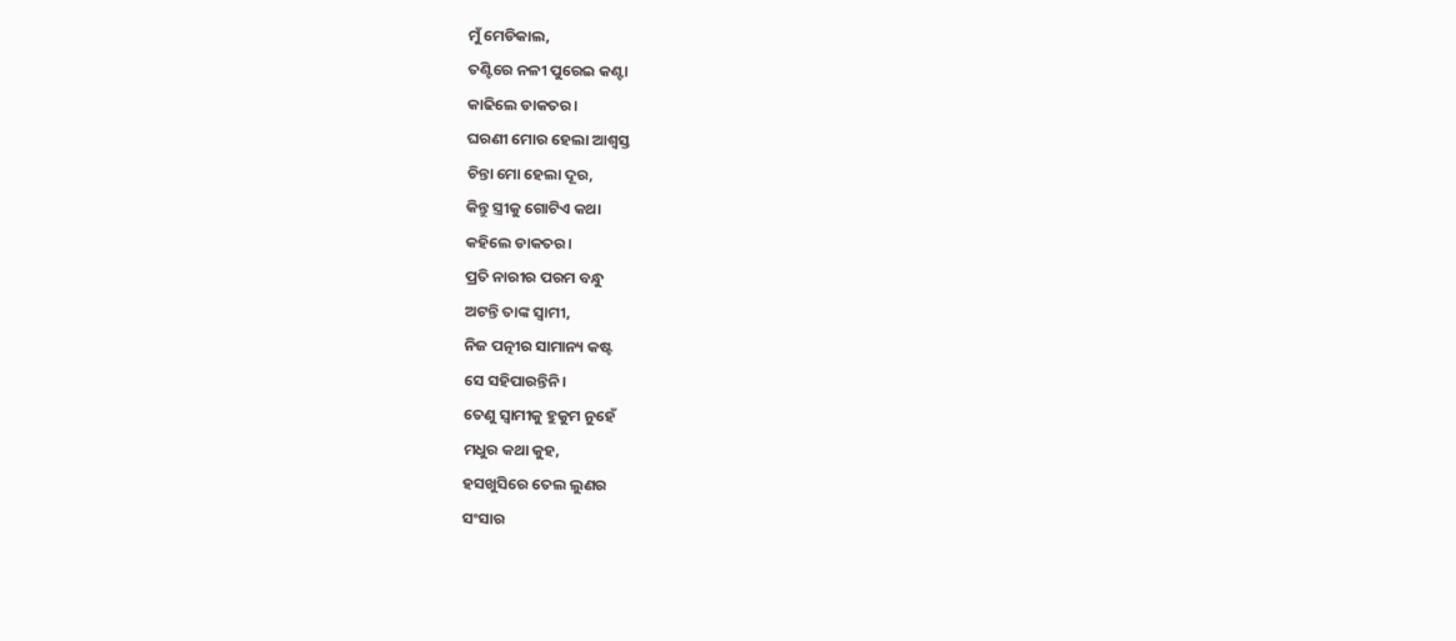ମୁଁ ମେଡିକାଲ,
ତଣ୍ଟିରେ ନଳୀ ପୁରେଇ କଣ୍ଟା
କାଢିଲେ ଡାକତର।
ଘରଣୀ ମୋର ହେଲା ଆଶ୍ବସ୍ତ
ଚିନ୍ତା ମୋ ହେଲା ଦୂର,
କିନ୍ତୁ ସ୍ତ୍ରୀକୁ ଗୋଟିଏ କଥା
କହିଲେ ଡାକତର।
ପ୍ରତି ନାରୀର ପରମ ବନ୍ଧୁ
ଅଟନ୍ତି ତାଙ୍କ ସ୍ଵାମୀ,
ନିଜ ପତ୍ନୀର ସାମାନ୍ୟ କଷ୍ଟ
ସେ ସହିପାରନ୍ତିନି।
ତେଣୁ ସ୍ୱାମୀକୁ ହୁକୁମ ନୁହେଁ
ମଧୁର କଥା କୁହ,
ହସଖୁସିରେ ତେଲ ଲୁଣର
ସଂସାର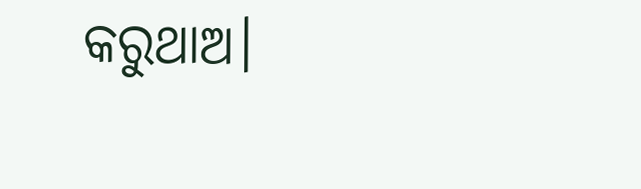କରୁଥାଅ।